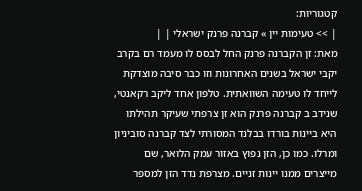קטגוריות:
| >> טעימות יין » קברנה פרנק ישראלי | |
מאת: זן הקברנה פרנק החל לבסס לו מעמד רם בקרב יקבי ישראל בשנים האחרונות וזו כבר סיבה מוצדקת לייחד לו טעימה השוואתית. טלפון אחד ליקב רקאנטי, שנידב ב קברנה פרנק הוא זן צרפתי שעיקר תהילתו היא ביינות בורדו בבלנד המסורתי לצד קברנה סוביניון ומרלו. כמו כן, הזן נפוץ באזור עמק הלואר, שם מייצרים ממנו יינות זניים. מצרפת נדד הזן למספר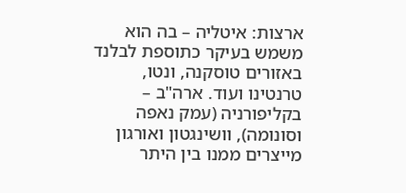ארצות: איטליה – בה הוא משמש בעיקר כתוספת לבלנד באזורים טוסקנה, ונטו, טרנטינו ועוד. ארה"ב – בקליפורניה (עמק נאפה וסונומה), וושינגטון ואורגון מייצרים ממנו בין היתר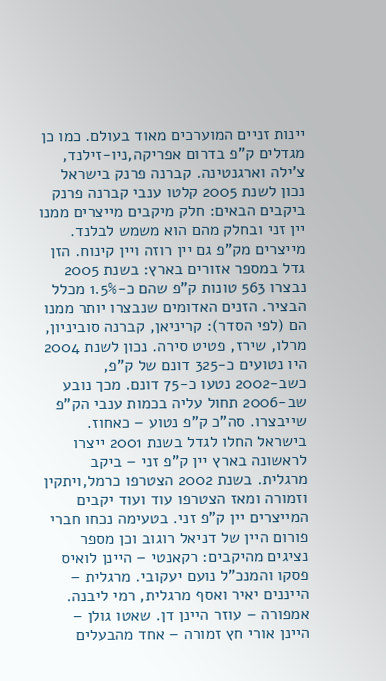יינות זניים המוערכים מאוד בעולם. כמו כן מגדלים ק"פ בדרום אפריקה,ניו-זילנד, צ'ילה וארגנטינה. קברנה פרנק בישראל נכון לשנת 2005 קלטו ענבי קברנה פרנק ביקבים הבאים: חלק מיקבים מייצרים ממנו יין זני ובחלק מהם הוא משמש לבלנד. מייצרים מק"פ גם יין רוזה ויין קינוח. הזן גדל במספר אזורים בארץ: בשנת 2005 נבצרו 563 טונות ק"פ שהם כ-1.5% מכלל הבציר. הזנים האדומים שנבצרו יותר ממנו הם (לפי הסדר): קריניאן, קברנה סוביניון, מרלו, שירז, פטיט סירה. נכון לשנת 2004 היו נטועים כ-325 דונם של ק"פ, כשב-2002 נטעו כ-75 דונם. מכך נובע שב-2006 תחול עליה בכמות ענבי הק"פ שייבצרו. סה"כ ק"פ נטוע – כאחוז. בישראל החלו לגדל בשנת 2001 ייצרו לראשונה בארץ יין ק"פ זני – ביקב מרגלית. בשנת 2002 הצטרפו כרמל,ויתקין וזמורה ומאז הצטרפו עוד ועוד יקבים המייצרים יין ק"פ זני. בטעימה נכחו חברי פורום היין של דניאל רוגוב וכן מספר נציגים מהיקבים: רקאנטי – היינן לואיס פסקו והמנכ"ל נועם יעקובי. מרגלית – הייננים יאיר ואסף מרגלית, רמי ליבנה. אמפורה – עוזר היינן דן. שאטו גולן – היינן אורי חץ זמורה – אחד מהבעלים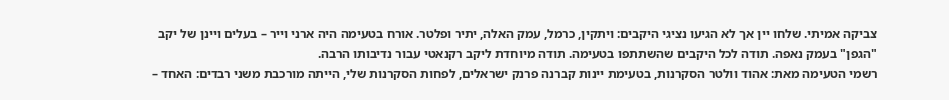צביקה אמיתי. שלחו יין אך לא הגיעו נציגי היקבים: ויתקין, כרמל, עמק האלה, יתיר ופלטר. אורח בטעימה היה ארני וייר – בעלים ויינן של יקב "הגפן" בעמק נאפה. תודה לכל היקבים שהשתתפו בטעימה. תודה מיוחדת ליקב רקנאטי עבור נדיבותו הרבה.
רשמי הטעימה מאת: אהוד וולטר הסקרנות, בטעימת יינות קברנה פרנק ישראלים, לפחות הסקרנות שלי, הייתה מורכבת משני רבדים: האחד –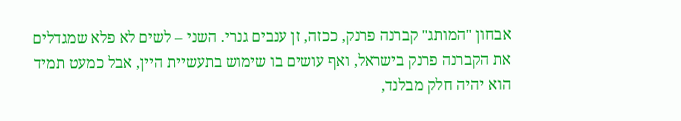אבחון "המותג" קברנה פרנק, ככזה, זן ענבים גנרי. השני – לשים לא פלא שמגדלים את הקברנה פרנק בישראל, ואף עושים בו שימוש בתעשיית היין, אבל כמעט תמיד הוא יהיה חלק מבלנד,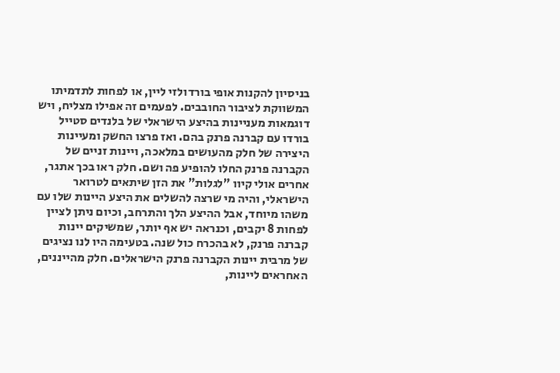בניסיון להקנות אופי בורדולזי ליין, או לפחות לתדמיתו המשווקת לציבור החובבים. לפעמים זה אפילו מצליח, ויש דוגמאות מעניינות בהיצע הישראלי של בלנדים סטייל בורדו עם קברנה פרנק בהם. ואז פרצו החשק ומעיינות היצירה של חלק מהעושים במלאכה, ויינות זניים של הקברנה פרנק החלו להופיע פה ושם. חלק ראו בכך אתגר, אחרים אולי קיוו "לגלות" את הזן שיתאים לטרואר הישראלי, והיה מי שרצה להשלים את היצע היינות שלו עם משהו מיוחד, אבל ההיצע הלך והתרחב, וכיום ניתן לציין לפחות 8 יקבים, וכנראה יש אף יותר, שמשיקים יינות קברנה פרנק, לא בהכרח כול שנה. בטעימה היו לנו נציגים של מרבית יינות הקברנה פרנק הישראלים. חלק מהייננים, האחראים ליינות,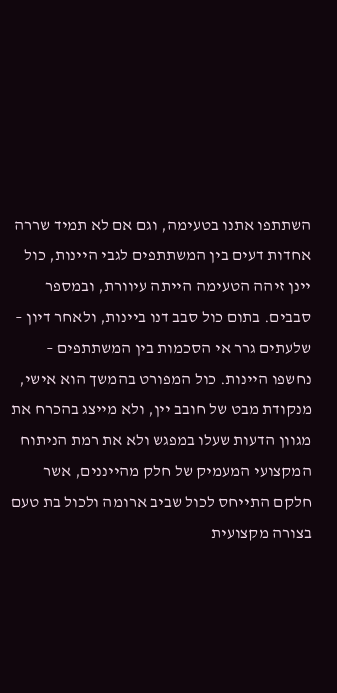השתתפו אתנו בטעימה, וגם אם לא תמיד שררה אחדות דעים בין המשתתפים לגבי היינות, כול יינן זיהה הטעימה הייתה עיוורת, ובמספר סבבים. בתום כול סבב דנו ביינות, ולאחר דיון – שלעתים גרר אי הסכמות בין המשתתפים – נחשפו היינות. כול המפורט בהמשך הוא אישי, מנקודת מבט של חובב יין, ולא מייצג בהכרח את מגוון הדעות שעלו במפגש ולא את רמת הניתוח המקצועי המעמיק של חלק מהייננים, אשר חלקם התייחס לכול שביב ארומה ולכול בת טעם בצורה מקצועית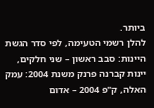ביותר.
להלן רשמי הטעימה, לפי סדר הגשת היינות: סבב ראשון – שני חלקים, יינות קברנה פרנק משנת 2004: עמק האלה, ק"פ 2004 – אדום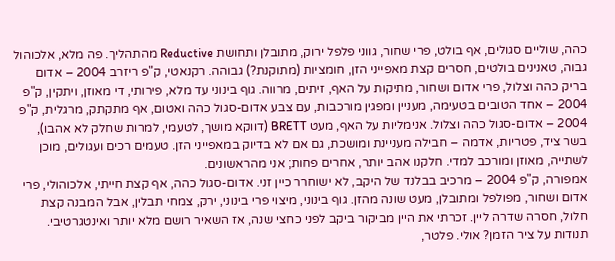כהה, שוליים סגולים, אף בולט, פרי שחור, גווני פלפל ירוק, מתובלן ותחושת Reductive מהתהליך. פה מלא, אלכוהול גבוה, טאנינים בולטים, חסרים קצת מאפייני הזן, חומציות (מתוקנת?) גבוהה. רקנאטי, ק"פ ריזרב 2004 – אדום בריק כהה וצלול, פרי אדום ושחור, מתיקות על האף, זיתים, מרווה. גוף בינוני עד מלא, פירותי, די מאוזן, ויתקין, ק"פ 2004 – אחד הטובים בטעימה, מעניין ומפגין מורכבות, עם צבע אדום-סגול כהה ואטום, אף מתקתק, מרגלית, ק"פ 2004 – אדום-סגול כהה וצלול. אנימליות על האף, מעט BRETT (דווקא מושך, לטעמי, למרות שחלק לא אהבו), בשר ציד, פטריות, אדמה – חבילה מעניינת ומושכת, גם אם לא בדיוק במאפייני הזן. טעמים רכים ועגולים, מוכן לשתייה, מאוזן ומורכב למדי. חלקנו אהב יותר, אחרים פחות; אני מהראשונים.
אמפורה, ק"פ 2004 – מרכיב בבלנד של היקב, לא ישוחרר כיין זני. אדום-סגול כהה, אף קצת חייתי, אלכוהולי, פרי אדום ושחור, מפולפל ומתובלן, מעט שונה מהזן. גוף בינוני, מיצוי פרי בינוני, ירק, צמחי תבלין, אבל המבנה קצת חלול, חסרה שדרה ליין. זכרתי את היין מביקור ביקב לפני כחצי שנה, אז השאיר רושם מלא יותר ואינטגרטיבי. תנודות על ציר הזמן? אולי. פלטר,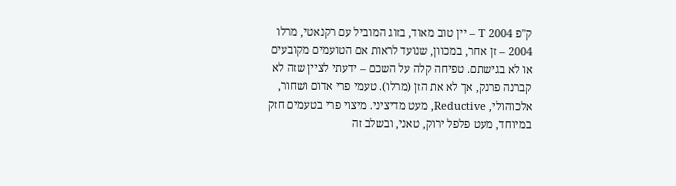ק"פ T 2004 – יין טוב מאוד, בזוג המוביל עם רקנאטי, מרלו 2004 – זן אחר, במכוון, שנועד לראות אם הטועמים מקובעים או לא בגישתם. טפיחה קלה על השכם – ידעתי לציין שזה לא קברנה פרנק, אך לא את הזן (מרלו). טעמי פרי אדום ושחור, אלכוהולי, Reductive, מעט מדיציני. מיצוי פרי בטעמים חזק במיוחד, מעט פלפל ירוק, טאני, ובשלב זה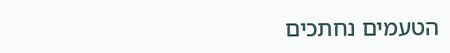הטעמים נחתכים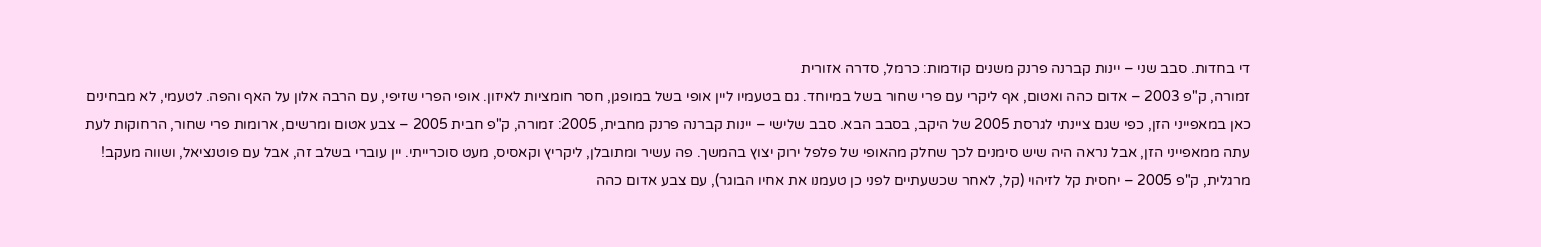די בחדות. סבב שני – יינות קברנה פרנק משנים קודמות: כרמל, סדרה אזורית
זמורה, ק"פ 2003 – אדום כהה ואטום, אף ליקרי עם פרי שחור בשל במיוחד. גם בטעמיו ליין אופי בשל במופגן, חסר חומציות לאיזון. אופי הפרי שזיפי, עם הרבה אלון על האף והפה. לטעמי, לא מבחינים כאן במאפייני הזן, כפי שגם ציינתי לגרסת 2005 של היקב, בסבב הבא. סבב שלישי – יינות קברנה פרנק מחבית, 2005: זמורה, ק"פ חבית 2005 – צבע אטום ומרשים, ארומות פרי שחור, הרחוקות לעת עתה ממאפייני הזן, אבל נראה היה שיש סימנים לכך שחלק מהאופי של פלפל ירוק יצוץ בהמשך. פה עשיר ומתובלן, ליקריץ וקאסיס, מעט סוכרייתי. יין עוברי בשלב זה, אבל עם פוטנציאל, ושווה מעקב!
מרגלית, ק"פ 2005 – יחסית קל לזיהוי (קל, לאחר שכשעתיים לפני כן טעמנו את אחיו הבוגר), עם צבע אדום כהה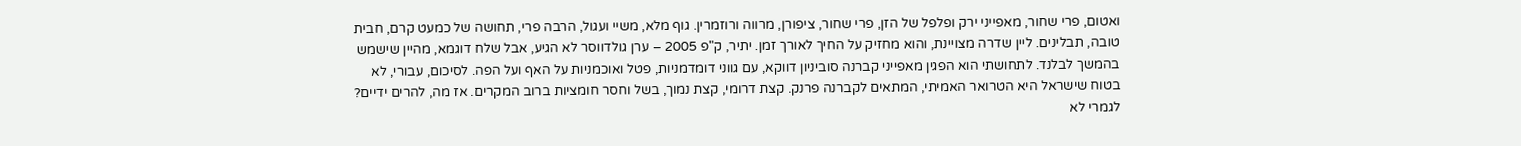ואטום, פרי שחור, מאפייני ירק ופלפל של הזן, פרי שחור, ציפורן, מרווה ורוזמרין. גוף מלא, משיי ועגול, הרבה פרי, תחושה של כמעט קרם, חבית טובה, תבלינים. ליין שדרה מצויינת, והוא מחזיק על החיך לאורך זמן. יתיר, ק"פ 2005 – ערן גולדווסר לא הגיע, אבל שלח דוגמא, מהיין שישמש בהמשך לבלנד. לתחושתי הוא הפגין מאפייני קברנה סוביניון דווקא, עם גווני דומדמניות, פטל ואוכמניות על האף ועל הפה. לסיכום, עבורי, לא בטוח שישראל היא הטרואר האמיתי, המתאים לקברנה פרנק. קצת דרומי, קצת נמוך, בשל וחסר חומציות ברוב המקרים. אז מה, להרים ידיים? לגמרי לא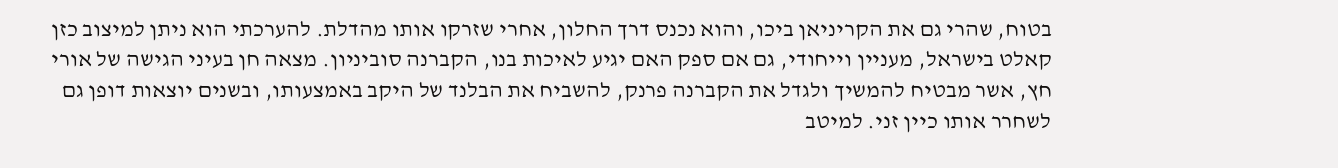בטוח, שהרי גם את הקריניאן ביכו, והוא נכנס דרך החלון, אחרי שזרקו אותו מהדלת. להערכתי הוא ניתן למיצוב כזן קאלט בישראל, מעניין וייחודי, גם אם ספק האם יגיע לאיכות בנו, הקברנה סוביניון. מצאה חן בעיני הגישה של אורי חץ, אשר מבטיח להמשיך ולגדל את הקברנה פרנק, להשביח את הבלנד של היקב באמצעותו, ובשנים יוצאות דופן גם לשחרר אותו כיין זני. למיטב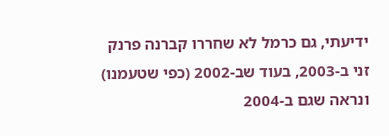ידיעתי, גם כרמל לא שחררו קברנה פרנק זני ב-2003, בעוד שב-2002 (כפי שטעמנו) ונראה שגם ב-2004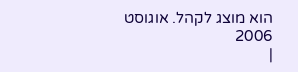הוא מוצג לקהל. אוגוסט 2006
|